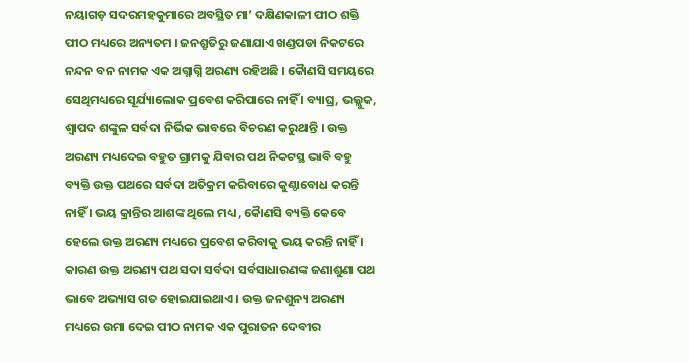ନୟାଗଡ଼ ସଦରମହକୁମାରେ ଅବସ୍ଥିତ ମା’ ଦକ୍ଷିଣକାଳୀ ପୀଠ ଶକ୍ତି ପୀଠ ମଧ୍ୟରେ ଅନ୍ୟତମ । ଜନଶ୍ରୃତିରୁ ଜଣାଯାଏ ଖଣ୍ଡପଡା ନିକଟରେ ନନ୍ଦନ ବନ ନାମକ ଏକ ଅଗ୍ନାଗ୍ନି ଅରଣ୍ୟ ରହିଅଛି । କୈାଣସି ସମୟରେ ସେଥିମଧ୍ୟରେ ସୂର୍ଯ୍ୟାଲୋକ ପ୍ରବେଶ କରିପାରେ ନାହିଁ । ବ୍ୟାଘ୍ର, ଭଲ୍ଲୁକ, ଶ୍ୱାପଦ ଶଙ୍କୁଳ ସର୍ବଦା ନିର୍ଭିକ ଭାବରେ ବିଚରଣ କରୁଥାନ୍ତି । ଉକ୍ତ ଅରଣ୍ୟ ମଧ୍ୟଦେଇ ବହୁତ ଗ୍ରାମକୁ ଯିବାର ପଥ ନିକଟସ୍ଥ ଭାବି ବହୁ ବ୍ୟକ୍ତି ଉକ୍ତ ପଥରେ ସର୍ବଦା ଅତିକ୍ରମ କରିବାରେ କୁଣ୍ଠାବୋଧ କରନ୍ତି ନାହିଁ । ଭୟ କ୍ରାନ୍ତିର ଆଶଙ୍କ ଥିଲେ ମଧ୍ୟ , କୈାଣସି ବ୍ୟକ୍ତି କେବେ ହେଲେ ଉକ୍ତ ଅରଣ୍ୟ ମଧ୍ୟରେ ପ୍ରବେଶ କରିବାକୁ ଭୟ କରନ୍ତି ନାହିଁ । କାରଣ ଉକ୍ତ ଅରଣ୍ୟ ପଥ ସଦା ସର୍ବଦା ସର୍ବସାଧାରଣଙ୍କ ଜଣାଶୁଣା ପଥ ଭାବେ ଅଭ୍ୟାସ ଗତ ହୋଇଯାଇଥାଏ । ଉକ୍ତ ଜନଶୁନ୍ୟ ଅରଣ୍ୟ ମଧ୍ୟରେ ଉମା ଦେଇ ପୀଠ ନାମକ ଏକ ପୁରାତନ ଦେବୀର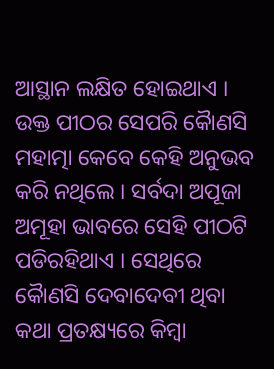ଆସ୍ଥାନ ଲକ୍ଷିତ ହୋଇଥାଏ । ଉକ୍ତ ପୀଠର ସେପରି କୈାଣସି ମହାତ୍ମା କେବେ କେହି ଅନୁଭବ କରି ନଥିଲେ । ସର୍ବଦା ଅପୂଜା ଅମୂହା ଭାବରେ ସେହି ପୀଠଟି ପଡିରହିଥାଏ । ସେଥିରେ କୈାଣସି ଦେବାଦେବୀ ଥିବା କଥା ପ୍ରତକ୍ଷ୍ୟରେ କିମ୍ବା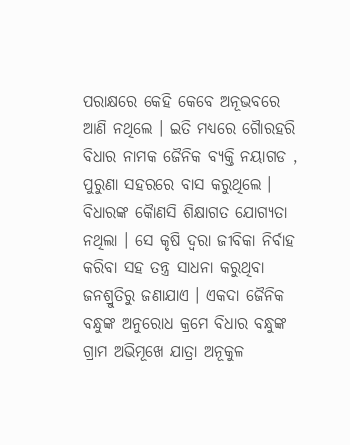ପରାକ୍ଷରେ କେହି କେବେ ଅନୂଭବରେ ଆଣି ନଥିଲେ । ଇତି ମଧ୍ୟରେ ଗୈାରହରି ବିଧାର ନାମକ ଜୈନିକ ବ୍ୟକ୍ତି ନୟାଗଡ , ପୁରୁଣା ସହରରେ ବାସ କରୁଥିଲେ । ବିଧାରଙ୍କ କୈାଣସି ଶିକ୍ଷାଗତ ଯୋଗ୍ୟତା ନଥିଲା । ସେ କୃଷି ଦ୍ୱରା ଜୀବିକା ନିର୍ବାହ କରିବା ସହ ତନ୍ତ୍ର ସାଧନା କରୁଥିବା ଜନଶ୍ରୁତିରୁ ଜଣାଯାଏ । ଏକଦା ଜୈନିକ ବନ୍ଧୁଙ୍କ ଅନୁରୋଧ କ୍ରମେ ବିଧାର ବନ୍ଧୁଙ୍କ ଗ୍ରାମ ଅଭିମୂଖେ ଯାତ୍ରା ଅନୂକୁଳ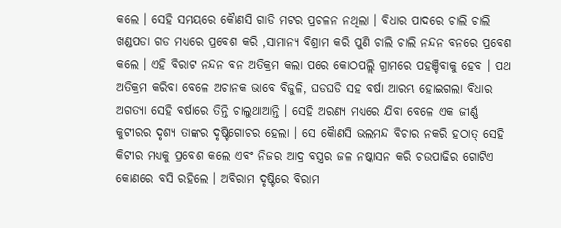କଲେ । ସେହି ସମୟରେ କୈାଣସି ଗାଡି ମଟର ପ୍ରଚଳନ ନଥିଲା । ବିଧାର ପାଦରେ ଚାଲି ଚାଲି ଖଣ୍ଡପଡା ଗଡ ମଧ୍ୟରେ ପ୍ରବେଶ କରି ,ସାମାନ୍ୟ ବିଶ୍ରାମ କରି ପୁଣି ଚାଲି ଚାଲି ନନ୍ଦନ ବନରେ ପ୍ରବେଶ କଲେ । ଏହି ବିରାଟ ନନ୍ଦନ ବନ ଅତିକ୍ରମ କଲା ପରେ କୋଠପଲ୍ଲି ଗ୍ରାମରେ ପହଞ୍ଚିବାକୁ ହେବ । ପଥ ଅତିକ୍ରମ କରିବା ବେଳେ ଅଚାନକ ଭାବେ ବିଜୁଳି, ଘଡଘଡି ସହ ବର୍ଷା ଆରମ୍ଭ ହୋଇଗଲା ବିଧାର ଅଗତ୍ୟା ସେହି ବର୍ଷାରେ ତିନ୍ତି ଚାଲୁଥାଆନ୍ତି । ସେହି ଅରଣ୍ୟ ମଧ୍ୟରେ ଯିବା ବେଳେ ଏକ ଜୀର୍ଣ୍ଣ କୁଟୀରର ଦୃଶ୍ୟ ତାଙ୍କର ଦୃଷ୍ଟିଗୋଚର ହେଲା । ସେ କୈାଣସି ଭଲମନ୍ଦ ବିଚାର ନକରି ହଠାତ୍ ସେହି କିଟୀର ମଧ୍ୟକୁ ପ୍ରବେଶ କଲେ ଏବଂ ନିଜର ଆଦ୍ର ବସ୍ତ୍ରର ଜଳ ନଷ୍କାସନ କରି ଚଉପାଢିର ଗୋଟିଏ କୋଣରେ ବସି ରହିଲେ । ଅବିରାମ ଦୃଷ୍ଟିରେ ବିରାମ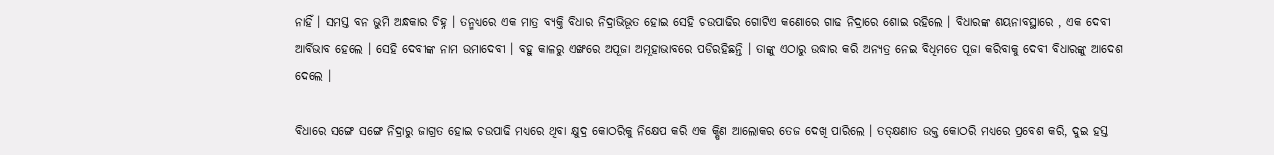ନାହିଁ । ସମସ୍ତ ବନ ଭୁମି ଅନ୍ଧକାର ଚିହ୍ନ । ତନ୍ମଧ୍ୟରେ ଏକ ମାତ୍ର ବ୍ୟକ୍ତି ବିଧାର ନିଦ୍ରାଭିଭୂତ ହୋଇ ସେହି ଚଉପାଢିର ଗୋଟିଏ କଣୋରେ ଗାଢ ନିଦ୍ରାରେ ଶୋଇ ରହିଲେ । ବିଧାରଙ୍କ ଶୟନାବସ୍ଥାରେ , ଏକ ଦେବୀ ଆର୍ବିଭାବ ହେଲେ । ସେହି ଦେବୀଙ୍କ ନାମ ଉମାଦେବୀ । ବହୁ କାଳରୁ ଏଙ୍ଖରେ ଅପୂଜା ଅମୂହାଭାବରେ ପଡିରହିଛନ୍ତି । ତାଙ୍କୁ ଏଠାରୁ ଉଦ୍ଧାର କରି ଅନ୍ୟତ୍ର ନେଇ ବିଧିମତେ ପୂଜା କରିବାକୁ ଦେବୀ ବିଧାରଙ୍କୁ ଆଦେଶ ଦେଲେ ।

ବିଧାରେ ସଙ୍ଗେ ସଙ୍ଗେ ନିଦ୍ରାରୁ ଜାଗ୍ରତ ହୋଇ ଚଉପାଢି ମଧ୍ୟରେ ଥିବା କ୍ଷୁଦ୍ର କୋଠରିକୁ ନିକ୍ଷେପ କରି ଏକ କ୍ଷିଣ ଆଲୋକର ତେଜ ଦେଖି ପାରିଲେ । ତତ୍କ୍ଷଣାତ ଉକ୍ତ କୋଠରି ମଧ୍ୟରେ ପ୍ରବେଶ କରି, ଦୁଇ ହସ୍ତ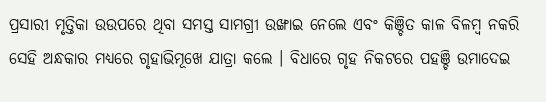ପ୍ରସାରୀ ମୃତ୍ତିକା ଉଉପରେ ଥିବା ସମସ୍ତ ସାମଗ୍ରୀ ଉଙ୍ଖାଇ ନେଲେ ଏବଂ କିଞ୍ଚିତ କାଳ ବିଳମ୍ବ ନକରି ସେହି ଅନ୍ଧକାର ମଧ୍ୟରେ ଗୃହାଭିମୂଖେ ଯାତ୍ରା କଲେ । ବିଧାରେ ଗୃହ ନିକଟରେ ପହଞ୍ଚି ଉମାଦେଇ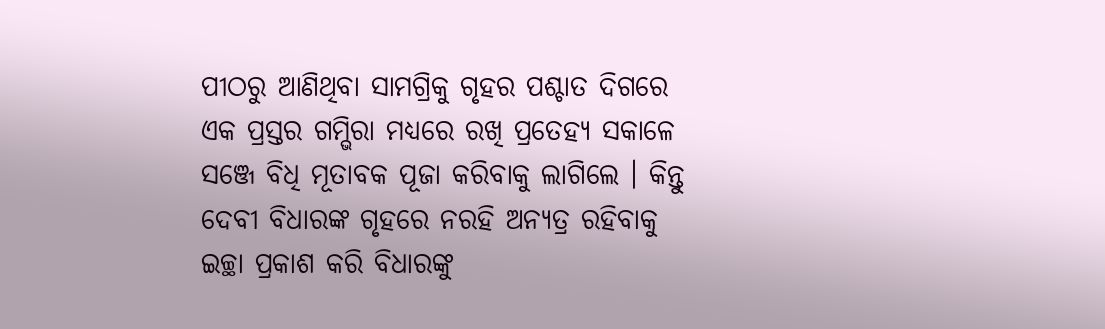ପୀଠରୁ ଆଣିଥିବା ସାମଗ୍ରିକୁ ଗୃହର ପଶ୍ଚାତ ଦିଗରେ ଏକ ପ୍ରସ୍ତର ଗମ୍ଭିରା ମଧ୍ୟରେ ରଖି ପ୍ରତେହ୍ୟ ସକାଳେ ସଞ୍ଜେ ବିଧି ମୂତାବକ ପୂଜା କରିବାକୁ ଲାଗିଲେ । କିନ୍ତୁ ଦେବୀ ବିଧାରଙ୍କ ଗୃହରେ ନରହି ଅନ୍ୟତ୍ର ରହିବାକୁ ଇଚ୍ଛା ପ୍ରକାଶ କରି ବିଧାରଙ୍କୁ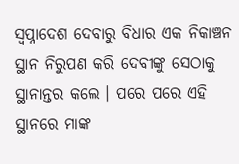ସ୍ୱପ୍ନାଦେଶ ଦେବାରୁ ବିଧାର ଏକ ନିକାଞ୍ଚନ ସ୍ଥାନ ନିରୁପଣ କରି ଦେବୀଙ୍କୁ ସେଠାକୁ ସ୍ଥାନାନ୍ତର କଲେ । ପରେ ପରେ ଏହି ସ୍ଥାନରେ ମାଙ୍କ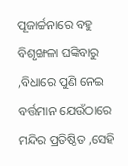ପୂଜାର୍ଚ୍ଚନାରେ ବହୁ ବିଶୃଙ୍ଖଳା ଘଙ୍କିବାରୁ ,ବିଧାରେ ପୁଣି ନେଇ ବର୍ତ୍ତମାନ ଯେଉଁଠାରେ ମନ୍ଦିର ପ୍ରତିଷ୍ଠିତ ,ସେହି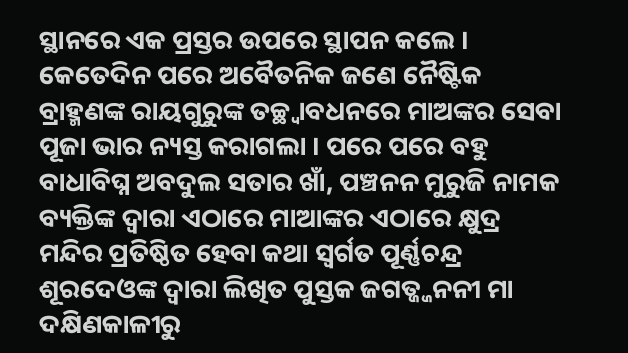ସ୍ଥାନରେ ଏକ ପ୍ରସ୍ତର ଉପରେ ସ୍ଥାପନ କଲେ । କେତେଦିନ ପରେ ଅବୈତନିକ ଜଣେ ନୈଷ୍ଟିକ ବ୍ରାହ୍ମଣଙ୍କ ରାୟଗୁରୁଙ୍କ ତଚ୍ଛ୍ୱାବଧନରେ ମାଅଙ୍କର ସେବା ପୂଜା ଭାର ନ୍ୟସ୍ତ କରାଗଲା । ପରେ ପରେ ବହୁ ବାଧାବିଘ୍ନ ଅବଦୁଲ ସତାର ଖାଁ, ପଞ୍ଚନନ ମୁରୁଜି ନାମକ ବ୍ୟକ୍ତିଙ୍କ ଦ୍ୱାରା ଏଠାରେ ମାଆଙ୍କର ଏଠାରେ କ୍ଷୁଦ୍ର ମନ୍ଦିର ପ୍ରତିଷ୍ଠିତ ହେବା କଥା ସ୍ୱର୍ଗତ ପୂର୍ଣ୍ଣଚନ୍ଦ୍ର ଶୂରଦେଓଙ୍କ ଦ୍ୱାରା ଲିଖିତ ପୁସ୍ତକ ଜଗତ୍ଜ୍ଜନନୀ ମା ଦକ୍ଷିଣକାଳୀରୁ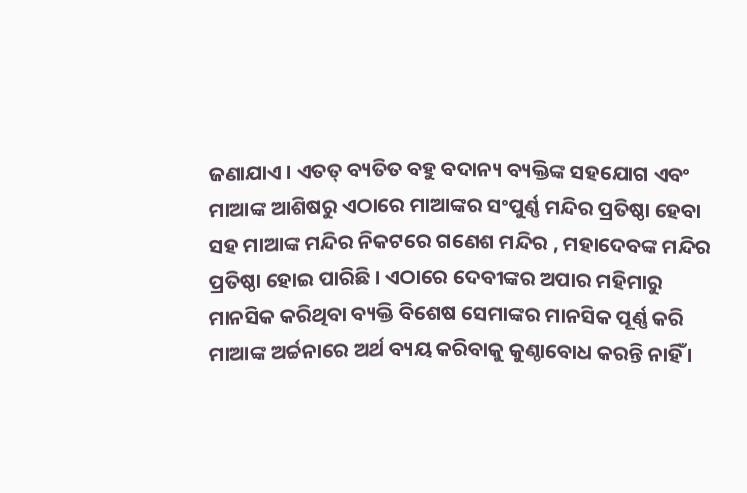ଜଣାଯାଏ । ଏତତ୍ ବ୍ୟତିତ ବହୁ ବଦାନ୍ୟ ବ୍ୟକ୍ତିଙ୍କ ସହଯୋଗ ଏବଂ ମାଆଙ୍କ ଆଶିଷରୁ ଏଠାରେ ମାଆଙ୍କର ସଂପୁର୍ଣ୍ଣ ମନ୍ଦିର ପ୍ରତିଷ୍ଠା ହେବା ସହ ମାଆଙ୍କ ମନ୍ଦିର ନିକଟରେ ଗଣେଶ ମନ୍ଦିର , ମହାଦେବଙ୍କ ମନ୍ଦିର ପ୍ରତିଷ୍ଠା ହୋଇ ପାରିଛି । ଏଠାରେ ଦେବୀଙ୍କର ଅପାର ମହିମାରୁ ମାନସିକ କରିଥିବା ବ୍ୟକ୍ତି ବିଶେଷ ସେମାଙ୍କର ମାନସିକ ପୂର୍ଣ୍ଣ କରି ମାଆଙ୍କ ଅର୍ଚ୍ଚନାରେ ଅର୍ଥ ବ୍ୟୟ କରିବାକୁ କୁଣ୍ଠାବୋଧ କରନ୍ତି ନାହିଁ ।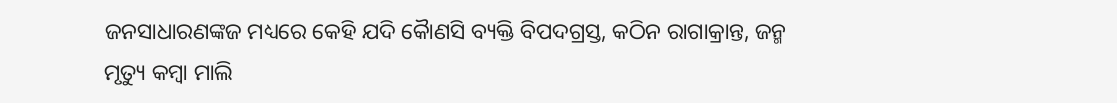ଜନସାଧାରଣଙ୍କଜ ମଧ୍ୟରେ କେହି ଯଦି କୈାଣସି ବ୍ୟକ୍ତି ବିପଦଗ୍ରସ୍ତ, କଠିନ ରାଗାକ୍ରାନ୍ତ, ଜନ୍ମ ମୃତ୍ୟୁ କମ୍ବା ମାଲି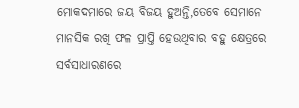ମୋକଦମାରେ ଜୟ ବିଜୟ ହୁଅନ୍ତି,ତେବେ ସେମାନେ ମାନସିକ ରଖି ଫଳ ପ୍ରାପ୍ତି ହେଉଥିବାର ବହୁ କ୍ଷେତ୍ରରେ ସର୍ବସାଧାରଣରେ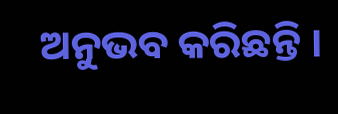ଅନୁଭବ କରିଛନ୍ତି ।